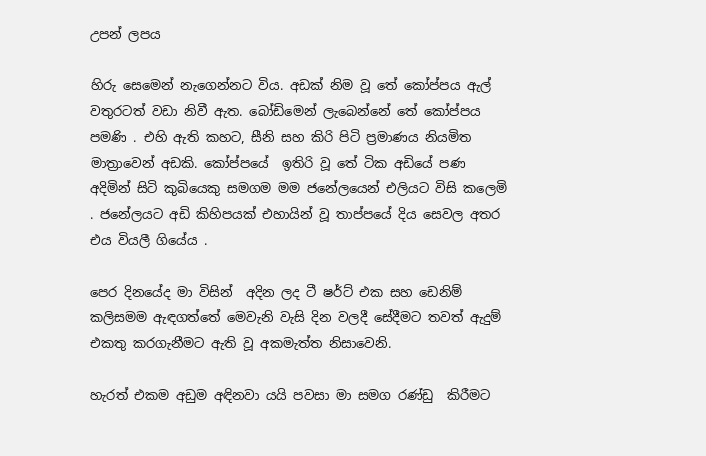උපන් ලපය

හිරු සෙමෙන් නැගෙන්නට විය. අඩක් නිම වූ තේ කෝප්පය ඇල් වතුරටත් වඩා නිවී ඇත. බෝඩිමෙන් ලැබෙන්නේ තේ කෝප්පය පමණි . එහි ඇති කහට, සීනි සහ කිරි පිටි ප්‍රමාණය නියමිත මාත්‍රාවෙන් අඩකි. කෝප්පයේ  ඉතිරි වූ තේ ටික අඩියේ පණ අදිමින් සිටි කුබියෙකු සමගම මම ජනේලයෙන් එලියට විසි කලෙමි . ජනේලයට අඩි කිහිපයක් එහායින් වූ තාප්පයේ දිය සෙවල අතර එය වියලී ගියේය .

පෙර දිනයේද මා විසින්  අදින ලද ටී ෂර්ට් එක සහ ඩෙනිම් කලිසමම ඇඳගත්තේ මෙවැනි වැසි දින වලදී සේදීමට තවත් ඇදුම් එකතු කරගැනීමට ඇති වූ අකමැත්ත නිසාවෙනි.

හැරත් එකම අඩුම අඳිනවා යයි පවසා මා සමග රණ්ඩු  කිරීමට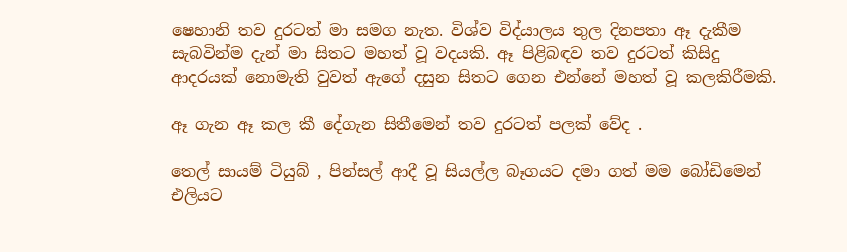ෂෙහානි තව දුරටත් මා සමග නැත. විශ්ව විද්යාලය තුල දිනපතා ඈ දැකීම සැබවින්ම දැන් මා සිතට මහත් වූ වදයකි. ඈ පිළිබඳව තව දුරටත් කිසිදු ආදරයක් නොමැති වුවත් ඇගේ දසුන සිතට ගෙන එන්නේ මහත් වූ කලකිරීමකි.

ඈ ගැන ඈ කල කී දේගැන සිතීමෙන් තව දුරටත් පලක් වේද .

තෙල් සායම් ටියුබ් , පින්සල් ආදී වූ සියල්ල බෑගයට දමා ගත් මම බෝඩිමෙන් එලියට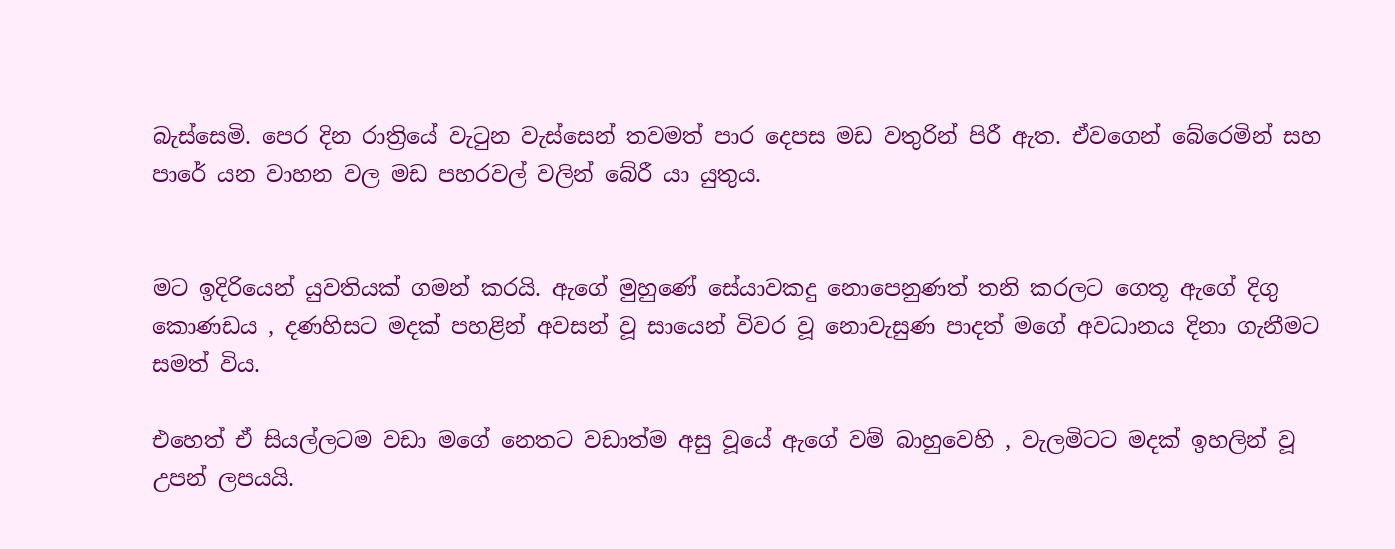බැස්සෙමි. පෙර දින රාත්‍රියේ වැටුන වැස්සෙන් තවමත් පාර දෙපස මඩ වතුරින් පිරී ඇත. ඒවගෙන් බේරෙමින් සහ පාරේ යන වාහන වල මඩ පහරවල් වලින් බේරී යා යුතුය.


මට ඉදිරියෙන් යුවතියක් ගමන් කරයි. ඇගේ මුහුණේ සේයාවකදු නොපෙනුණත් තනි කරලට ගෙතූ ඇගේ දිගු කොණඩය , දණහිසට මදක් පහළින් අවසන් වූ සායෙන් විවර වූ නොවැසුණ පාදත් මගේ අවධානය දිනා ගැනීමට සමත් විය.

එහෙත් ඒ සියල්ලටම වඩා මගේ නෙතට වඩාත්ම අසු වූයේ ඇගේ වම් බාහුවෙහි , වැලමිටට මදක් ඉහලින් වූ උපන් ලපයයි.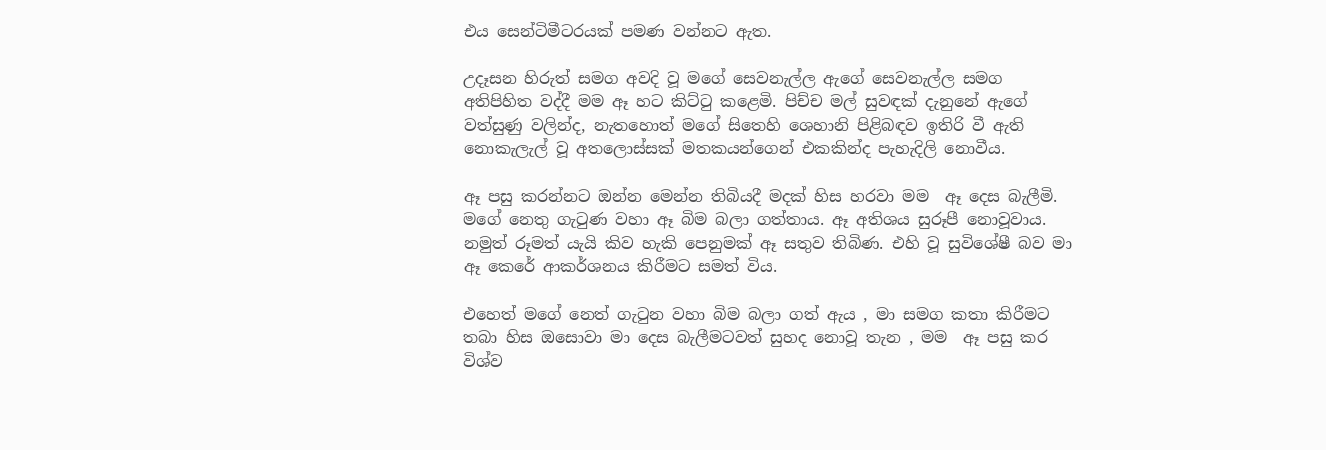එය සෙන්ටිමීටරයක් පමණ වන්නට ඇත.

උදෑසන හිරුත් සමග අවදි වූ මගේ සෙවනැල්ල ඇගේ සෙවනැල්ල සමග අතිපිහිත වද්දී මම ඈ හට කිට්ටු කළෙමි. පිච්ච මල් සුවඳක් දැනුනේ ඇගේ වත්සුණු වලින්ද, නැතහොත් මගේ සිතෙහි ශෙහානි පිළිබඳව ඉතිරි වී ඇති නොකැලැල් වූ අතලොස්සක් මතකයන්ගෙන් එකකින්ද පැහැදිලි නොවීය.

ඈ පසු කරන්නට ඔන්න මෙන්න තිබියදී මදක් හිස හරවා මම  ඈ දෙස බැලීමි. මගේ නෙතු ගැටුණ වහා ඈ බිම බලා ගත්තාය. ඈ අතිශය සුරූපී නොවූවාය. නමුත් රූමත් යැයි කිව හැකි පෙනුමක් ඈ සතුව තිබිණ. එහි වූ සුවිශේෂී බව මා ඈ කෙරේ ආකර්ශනය කිරීමට සමත් විය.

එහෙත් මගේ නෙත් ගැටුන වහා බිම බලා ගත් ඇය , මා සමග කතා කිරීමට තබා හිස ඔසොවා මා දෙස බැලීමටවත් සුහද නොවූ තැන , මම  ඈ පසු කර විශ්ව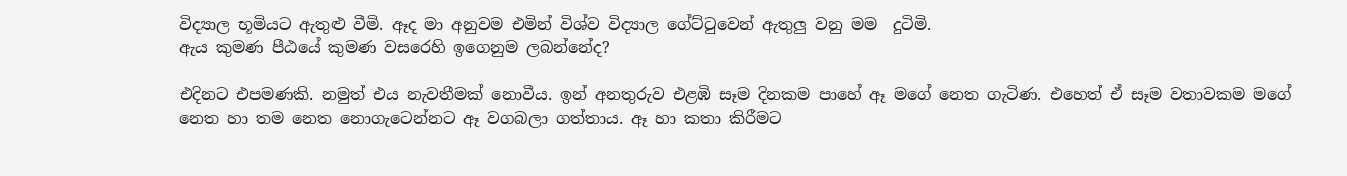විද්‍යාල භූමියට ඇතුළු වීමි. ඈද මා අනුවම එමින් විශ්ව විද්‍යාල ගේට්ටුවෙන් ඇතුලු වනු මම  දුටිමි.
ඇය කුමණ පීඨයේ කුමණ වසරෙහි ඉගෙනුම ලබන්නේද?

එදිනට එපමණකි. නමුත් එය නැවතීමක් නොවීය. ඉන් අනතුරුව එළඹි සෑම දිනකම පාහේ ඈ මගේ නෙත ගැටිණ. එහෙත් ඒ සෑම වතාවකම මගේ නෙත හා තම නෙත නොගැටෙන්නට ඈ වගබලා ගත්තාය. ඈ හා කතා කිරීමට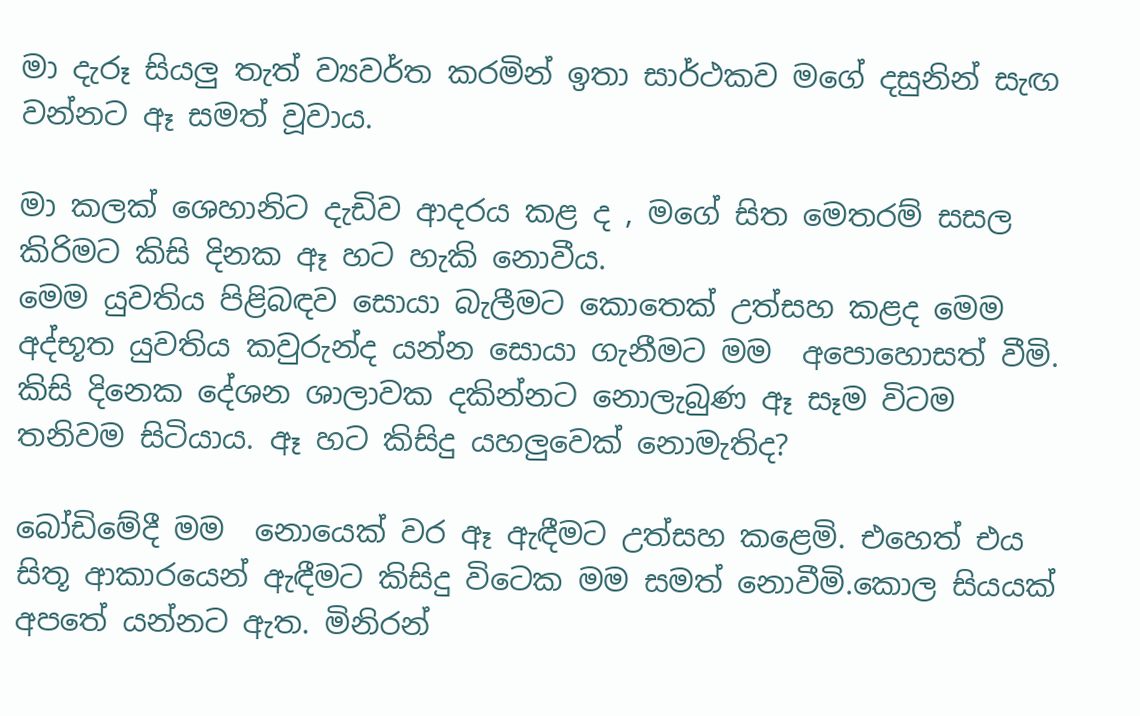මා දැරූ සියලු තැත් ව්‍යවර්ත කරමින් ඉතා සාර්ථකව මගේ දසුනින් සැඟ වන්නට ඈ සමත් වූවාය.

මා කලක් ශෙහානිට දැඩිව ආදරය කළ ද , මගේ සිත මෙතරම් සසල කිරිමට කිසි දිනක ඈ හට හැකි නොවීය.
මෙම යුවතිය පිළිබඳව සොයා බැලීමට කොතෙක් උත්සහ කළද මෙම අද්භූත යුවතිය කවුරුන්ද යන්න සොයා ගැනීමට මම  අපොහොසත් වීමි. කිසි දිනෙක දේශන ශාලාවක දකින්නට නොලැබුණ ඈ සෑම විටම තනිවම සිටියාය. ඈ හට කිසිදු යහලුවෙක් නොමැතිද?

බෝඩිමේදී මම  නොයෙක් වර ඈ ඇඳීමට උත්සහ කළෙමි. එහෙත් එය සිතූ ආකාරයෙන් ඇඳීමට කිසිදු විටෙක මම සමත් නොවීමි.කොල සියයක් අපතේ යන්නට ඇත. මිනිරන්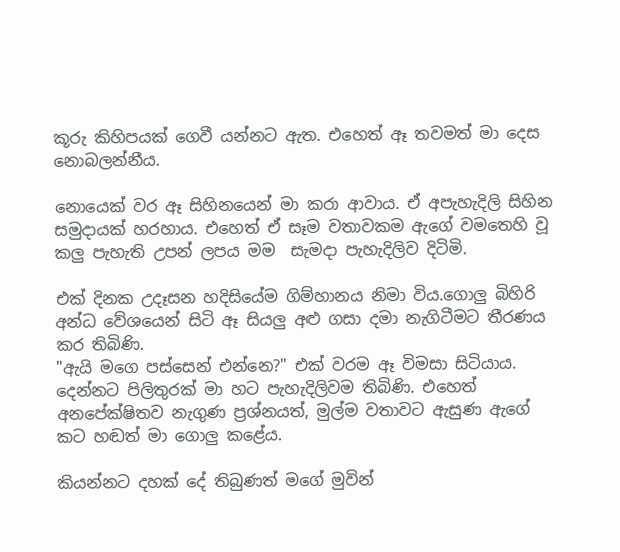කූරු කිහිපයක් ගෙවී යන්නට ඇත. එහෙත් ඈ තවමත් මා දෙස නොබලන්නීය.

නොයෙක් වර ඈ සිහිනයෙන් මා කරා ආවාය. ඒ අපැහැදිලි සිහින සමුදායක් හරහාය. එහෙත් ඒ සෑම වතාවකම ඇගේ වමතෙහි වූ කලු පැහැති උපන් ලපය මම  සැමදා පැහැදිලිව දිටිමි.

එක් දිනක උදෑසන හදිසියේම ගිම්හානය නිමා විය.ගොලු බිහිරි අන්ධ වේශයෙන් සිටි ඈ සියලු අළු ගසා දමා නැගිටීමට තීරණය කර තිබිණි.
"ඇයි මගෙ පස්සෙන් එන්නෙ?" එක් වරම ඈ විමසා සිටියාය. දෙන්නට පිලිතුරක් මා හට පැහැදිලිවම තිබිණි. එහෙත් අනපේක්ෂිතව නැගුණ ප්‍රශ්නයත්, මුල්ම වතාවට ඇසුණ ඇගේ කට හඬත් මා ගොලු කළේය.

කියන්නට දහක් දේ තිබුණත් මගේ මුවින්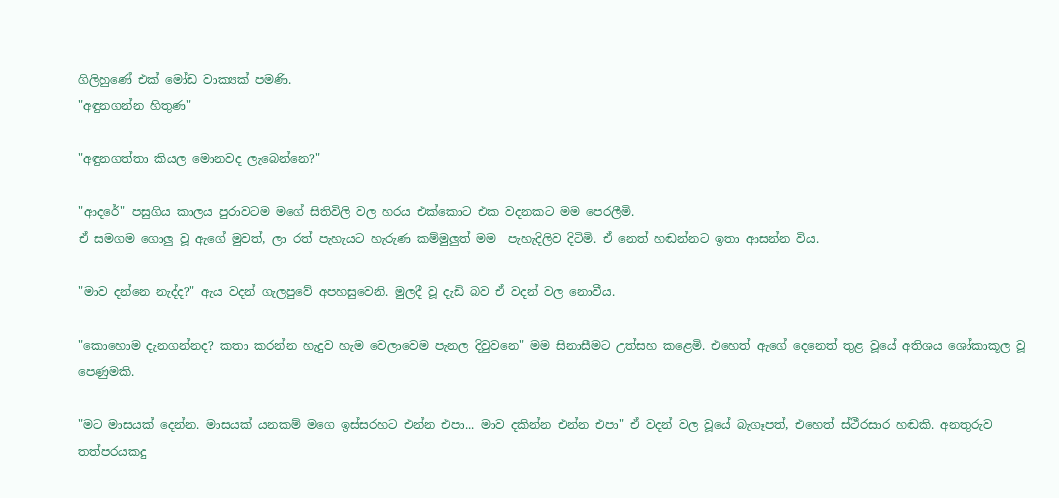ගිලිහුණේ එක් මෝඩ වාක්‍යක් පමණි.
"අඳුනගන්න හිතුණ"

"අඳුනගත්තා කියල මොනවද ලැබෙන්නෙ?"

"ආදරේ" පසුගිය කාලය පුරාවටම මගේ සිතිවිලි වල හරය එක්කොට එක වදනකට මම පෙරලීමි.
ඒ සමගම ගොලු වූ ඇගේ මුවත්, ලා රත් පැහැයට හැරුණ කම්මුලුත් මම  පැහැදිලිව දිටිමි. ඒ නෙත් හඬන්නට ඉතා ආසන්න විය.

"මාව දන්නෙ නැද්ද?" ඇය වදන් ගැලපුවේ අපහසුවෙනි. මුලදී වූ දැඩි බව ඒ වදන් වල නොවීය.

"කොහොම දැනගන්නද? කතා කරන්න හැදුව හැම වෙලාවෙම පැනල දිවුවනෙ" මම සිනාසීමට උත්සහ කළෙමි. එහෙත් ඇගේ දෙනෙත් තුළ වූයේ අතිශය ශෝකාකූල වූ පෙණුමකි.

"මට මාසයක් දෙන්න. මාසයක් යනකම් මගෙ ඉස්සරහට එන්න එපා... මාව දකින්න එන්න එපා" ඒ වදන් වල වූයේ බැගෑපත්, එහෙත් ස්ථීරසාර හඬකි. අනතුරුව තත්පරයකදු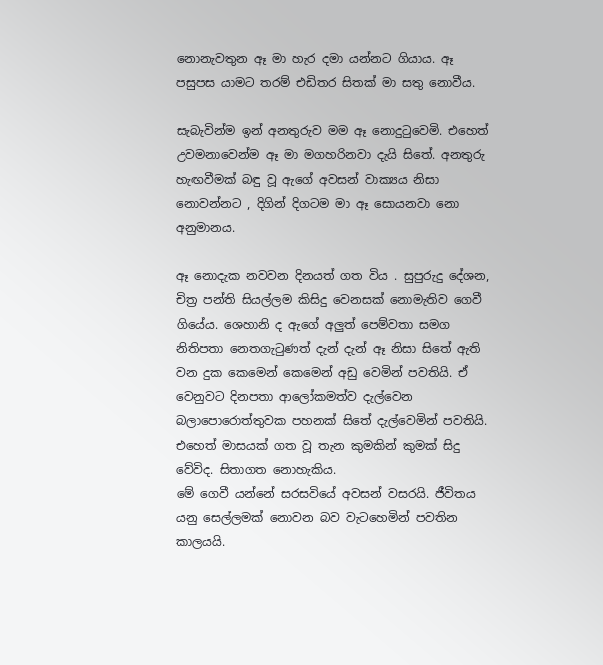නොනැවතුන ඈ මා හැර දමා යන්නට ගියාය. ඈ පසුපස යාමට තරම් එඩිතර සිතක් මා සතු නොවීය.

සැබැවින්ම ඉන් අනතුරුව මම ඈ නොදුටුවෙමි. එහෙත් උවමනාවෙන්ම ඈ මා මගහරිනවා දැයි සිතේ. අනතුරු හැඟවීමක් බඳු වූ ඇගේ අවසන් වාක්‍යය නිසා නොවන්නට , දිගින් දිගටම මා ඈ සොයනවා නො අනුමානය.

ඈ නොදැක නවවන දිනයත් ගත විය . සුපුරුදු දේශන, චිත්‍ර පන්ති සියල්ලම කිසිදු වෙනසක් නොමැතිව ගෙවී ගියේය. ශෙහානි ද ඇගේ අලුත් පෙම්වතා සමග නිතිපතා නෙතගැටුණත් දැන් දැන් ඈ නිසා සිතේ ඇති වන දුක කෙමෙන් කෙමෙන් අඩු වෙමින් පවතියි. ඒ වෙනුවට දිනපතා ආලෝකමත්ව දැල්වෙන බලාපොරොත්තුවක පහනක් සිතේ දැල්වෙමින් පවතියි. එහෙත් මාසයක් ගත වූ තැන කුමකින් කුමක් සිදු වේවිද. සිතාගත නොහැකිය.
මේ ගෙවී යන්නේ සරසවියේ අවසන් වසරයි. ජීවිතය යනු සෙල්ලමක් නොවන බව වැටහෙමින් පවතින කාලයයි.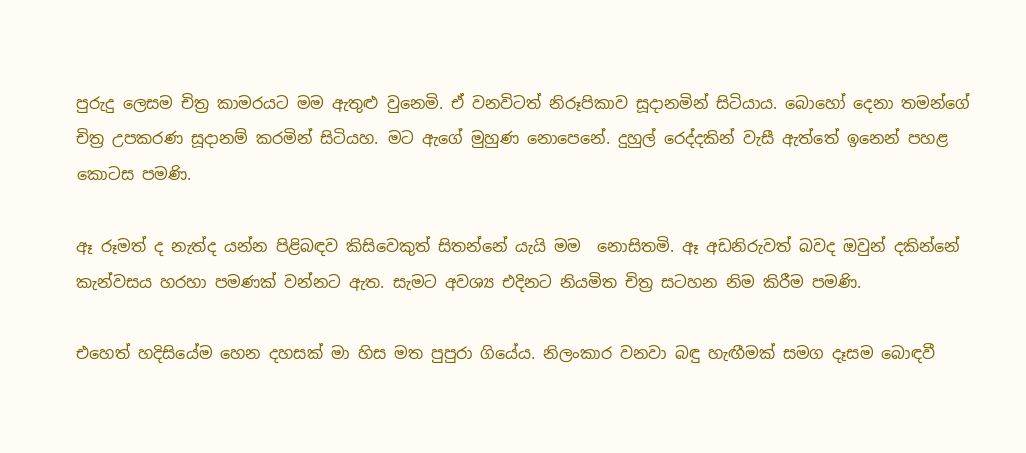පුරුදු ලෙසම චිත්‍ර කාමරයට මම ඇතුළු වුනෙමි. ඒ වනවිටත් නිරූපිකාව සූදානමින් සිටියාය. බොහෝ දෙනා තමන්ගේ චිත්‍ර උපකරණ සූදානම් කරමින් සිටියහ. මට ඇගේ මුහුණ නොපෙනේ. දුහුල් රෙද්දකින් වැසී ඇත්තේ ඉනෙන් පහළ කොටස පමණි.

ඈ රූමත් ද නැත්ද යන්න පිළිබඳව කිසිවෙකුත් සිතන්නේ යැයි මම  නොසිතමි. ඈ අඩනිරුවත් බවද ඔවුන් දකින්නේ කැන්වසය හරහා පමණක් වන්නට ඇත. සැමට අවශ්‍ය එදිනට නියමිත චිත්‍ර සටහන නිම කිරීම පමණි.

එහෙත් හදිසියේම හෙන දහසක් මා හිස මත පුපුරා ගියේය. නිලංකාර වනවා බඳු හැඟීමක් සමග දෑසම බොඳවී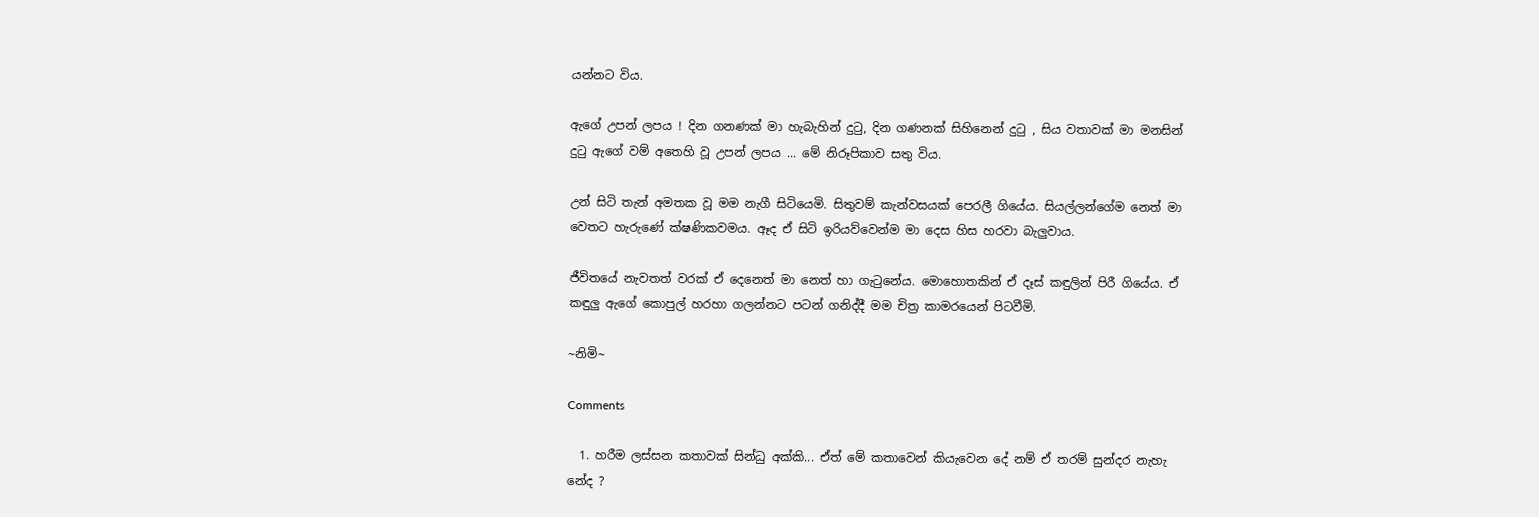යන්නට විය.

ඇගේ උපන් ලපය ! දින ගනණක් මා හැබැහින් දුටු, දින ගණනක් සිහිනෙන් දුටු , සිය වතාවක් මා මනසින් දුටු ඇගේ වම් අතෙහි වූ උපන් ලපය ... මේ නිරූපිකාව සතු විය.

උන් සිටි තැන් අමතක වූ මම නැගී සිටියෙමි. සිතුවම් කැන්වසයක් පෙරලී ගියේය. සියල්ලන්ගේම නෙත් මා වෙතට හැරුණේ ක්ෂණිකවමය. ඈද ඒ සිටි ඉරියව්වෙන්ම මා දෙස හිස හරවා බැලුවාය.

ජීවිතයේ නැවතත් වරක් ඒ දෙනෙත් මා නෙත් හා ගැටුනේය. මොහොතකින් ඒ දෑස් කඳුලින් පිරී ගියේය. ඒ කඳුලු ඇගේ කොපුල් හරහා ගලන්නට පටන් ගනිද්දී මම චිත්‍ර කාමරයෙන් පිටවීමි.

~නිමි~

Comments

  1. හරීම ලස්සන කතාවක් සින්ධු අක්කි... ඒත් මේ කතාවෙන් කියැවෙන දේ නම් ඒ තරම් සුන්දර නැහැ නේද ?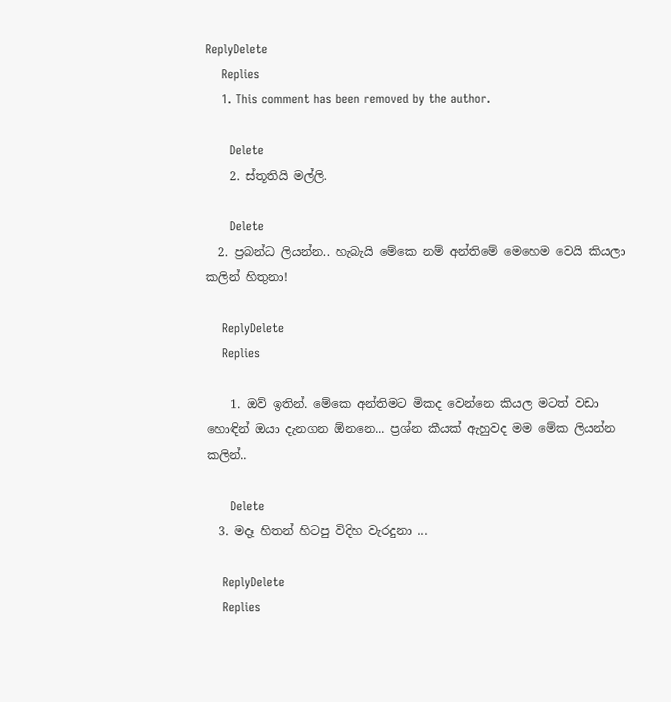ReplyDelete
    Replies
    1. This comment has been removed by the author.

      Delete
    2. ස්තූතියි මල්ලි.

      Delete
  2. ප්‍රබන්ධ ලියන්න.. හැබැයි මේකෙ නම් අන්තිමේ මෙහෙම වෙයි කියලා කලින් හිතුනා!

    ReplyDelete
    Replies

    1. ඔව් ඉතින්. මේකෙ අන්තිමට මිකද වෙන්නෙ කියල මටත් වඩා හොඳින් ඔයා දැනගන ඕනනෙ... ප්‍රශ්න කීයක් ඇහුවද මම මේක ලියන්න කලින්..

      Delete
  3. මදෑ හිතන් හිටපු විදිහ වැරදුනා ...

    ReplyDelete
    Replies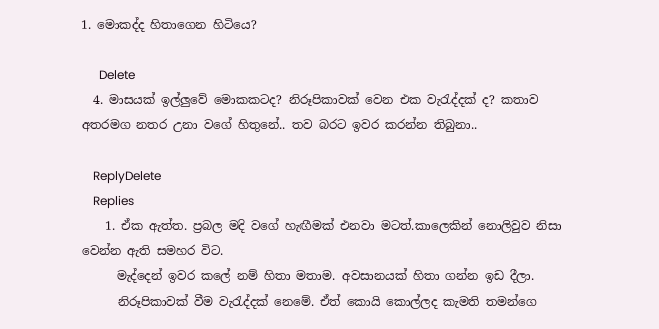1. මොකද්ද හිතාගෙන හිටියෙ?

      Delete
  4. මාසයක් ඉල්ලුවේ මොකකටද? නිරූපිකාවක් වෙන එක වැරැද්දක් ද? කතාව අතරමග නතර උනා වගේ හිතුනේ.. තව බරට ඉවර කරන්න තිබුනා..

    ReplyDelete
    Replies
    1. ඒක ඇත්ත. ප්‍රබල මදි වගේ හැඟීමක් එනවා මටත්.කාලෙකින් නොලිවුව නිසා වෙන්න ඇති සමහර විට.
      මැද්දෙන් ඉවර කලේ නම් හිතා මතාම. අවසානයක් හිතා ගන්න ඉඩ දීලා.
      නිරූපිකාවක් වීම වැරැද්දක් නෙමේ. ඒත් කොයි කොල්ලද කැමති තමන්ගෙ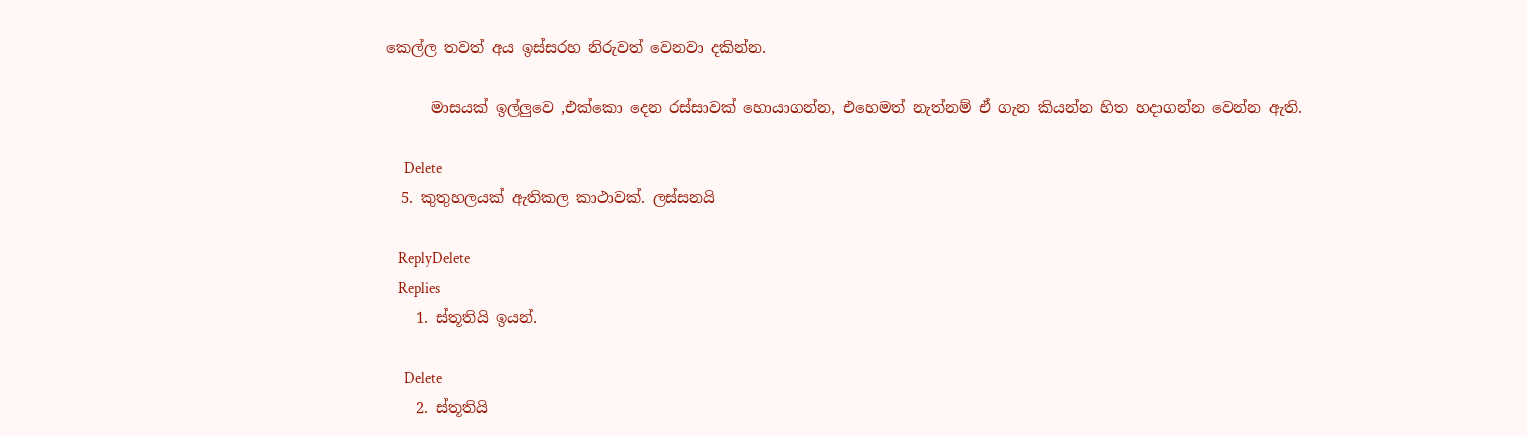කෙල්ල තවත් අය ඉස්සරහ නිරුවත් වෙනවා දකින්න.

      මාසයක් ඉල්ලුවෙ ,එක්කො දෙන රස්සාවක් හොයාගන්න, එහෙමත් නැත්නම් ඒ ගැන කියන්න හිත හදාගන්න වෙන්න ඇති.

      Delete
  5. කුතුහලයක් ඇතිකල කාථාවක්. ලස්සනයි

    ReplyDelete
    Replies
    1. ස්තූතියි ඉයන්.

      Delete
    2. ස්තූතියි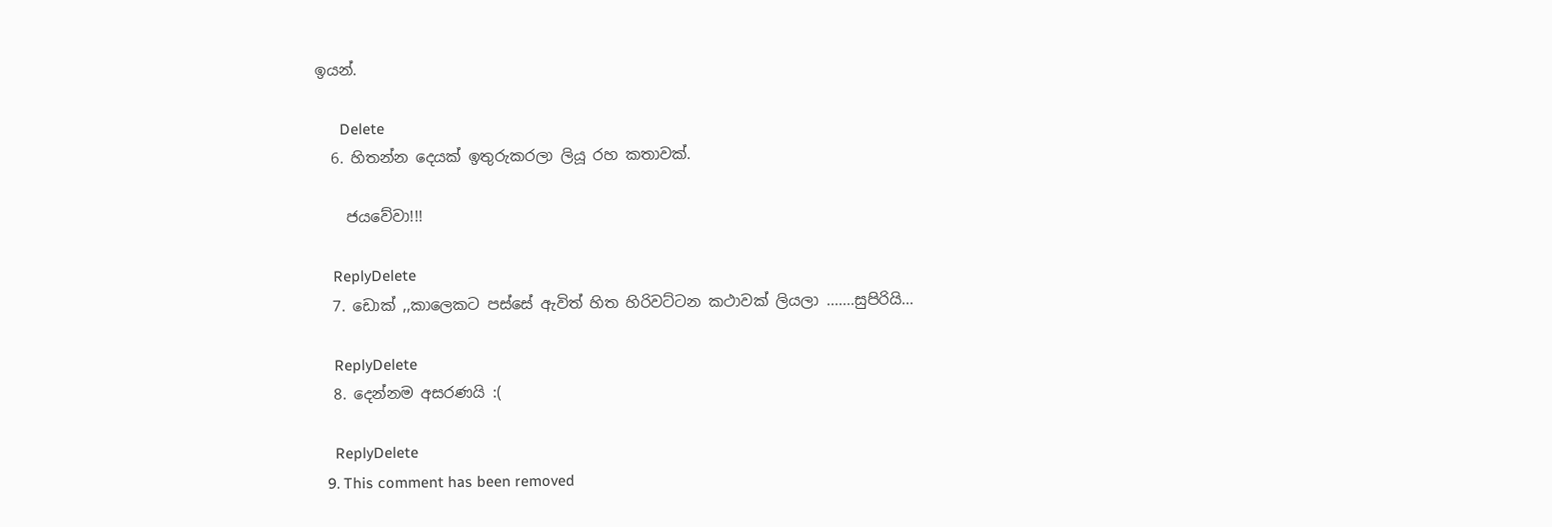ඉයන්.

      Delete
  6. හිතන්න දෙයක් ඉතුරුකරලා ලියූ රහ කතාවක්.

    ජයවේවා!!!

    ReplyDelete
  7. ඩොක් ,,කාලෙකට පස්සේ ඇවිත් හිත හිරිවට්ටන කථාවක් ලියලා .......සුපිරියි...

    ReplyDelete
  8. දෙන්නම අසරණයි :(

    ReplyDelete
  9. This comment has been removed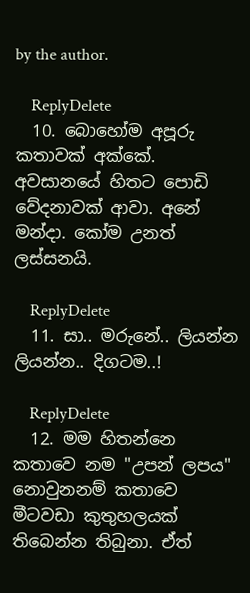by the author.

    ReplyDelete
  10. බොහෝම අපූරු කතාවක් අක්කේ. අවසානයේ හිතට පොඩි වේදනාවක් ආවා. අනේ මන්දා. කෝම උනත් ලස්සනයි.

    ReplyDelete
  11. සා.. මරුනේ.. ලියන්න ලියන්න.. දිගටම..!

    ReplyDelete
  12. මම හිතන්නෙ කතාවෙ නම "උපන් ලපය" නොවුනනම් කතාවෙ මීටවඩා කුතුහලයක් තිබෙන්න තිබුනා. ඒත්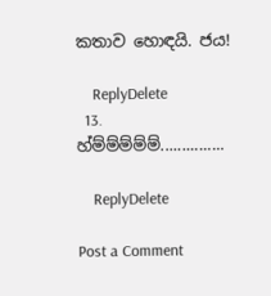කතාව හොඳයි. ජය!

    ReplyDelete
  13. හ්ම්ම්ම්ම්ම්...............

    ReplyDelete

Post a Comment